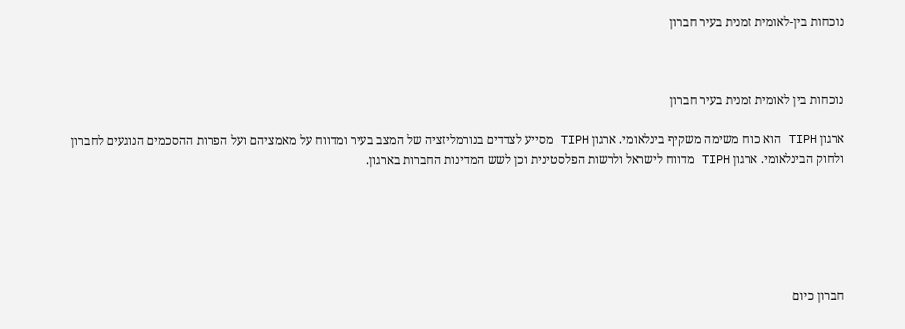נוכחות בין-לאומית זמנית בעיר חברון



נוכחות בין לאומית זמנית בעיר חברון

ארגון TIPH הוא כוח משימה משקיף בינלאומי. ארגון TIPH מסייע לצדדים בנורמליזציה של המצב בעיר ומדווח על מאמציהם ועל הפרות ההסכמים הנוגעים לחברון ולחוק הבינלאומי. ארגון TIPH מדווח לישראל ולרשות הפלסטינית וכן לשש המדינות החברות בארגון.






חברון כיום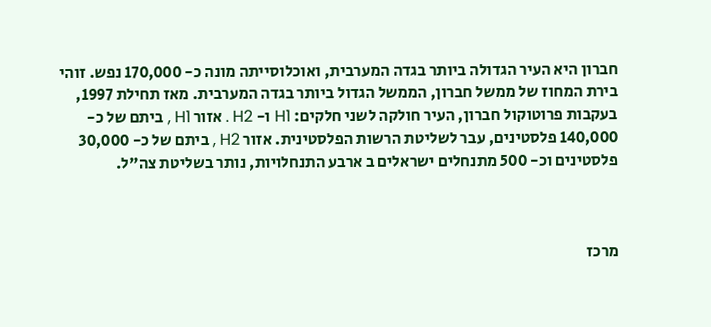חברון היא העיר הגדולה ביותר בגדה המערבית, ואוכלוסייתה מונה כ- 170,000 נפש. זוהי בירת המחוז של ממשל חברון, הממשל הגדול ביותר בגדה המערבית. מאז תחילת 1997, בעקבות פרוטוקול חברון, העיר חולקה לשני חלקים: H1 ו- H2 . אזור H1 , ביתם של כ- 140,000 פלסטינים, עבר לשליטת הרשות הפלסטינית. אזור H2 , ביתם של כ- 30,000 פלסטינים וכ- 500 מתנחלים ישראלים ב ארבע התנחלויות, נותר בשליטת צה"ל.



מרכז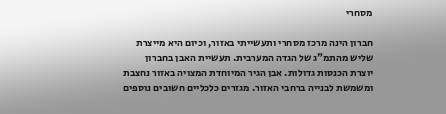מסחרי

חברון הינה מרכז מסחרי ותעשייתי באזור, וכיום היא מייצרת שליש מהתמ"ג של הגדה המערבית. תעשיית האבן בחברון יוצרת הכנסות גדולות. אבן הגיר המיוחדת המצויה באזור נחצבת ומשמשת לבנייה ברחבי האזור. מגזרים כלכליים חשובים נוספים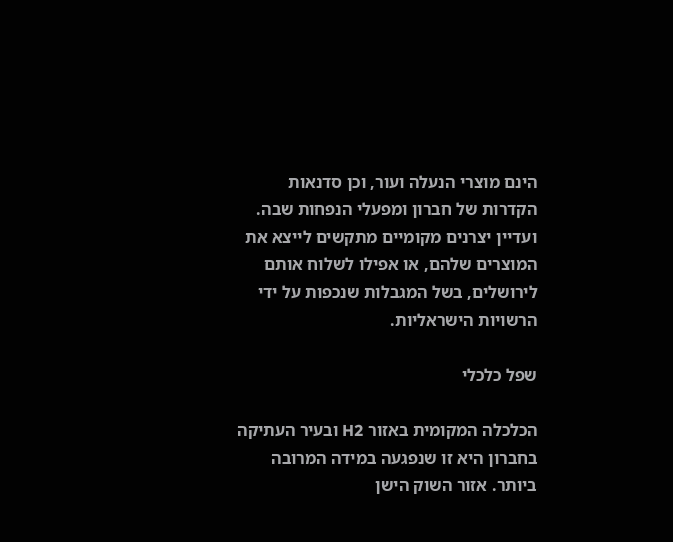הינם מוצרי הנעלה ועור, וכן סדנאות הקדרות של חברון ומפעלי הנפחות שבה. ועדיין יצרנים מקומיים מתקשים לייצא את המוצרים שלהם, או אפילו לשלוח אותם לירושלים, בשל המגבלות שנכפות על ידי הרשויות הישראליות.

שפל כלכלי

הכלכלה המקומית באזור H2 ובעיר העתיקה בחברון היא זו שנפגעה במידה המרובה ביותר. אזור השוק הישן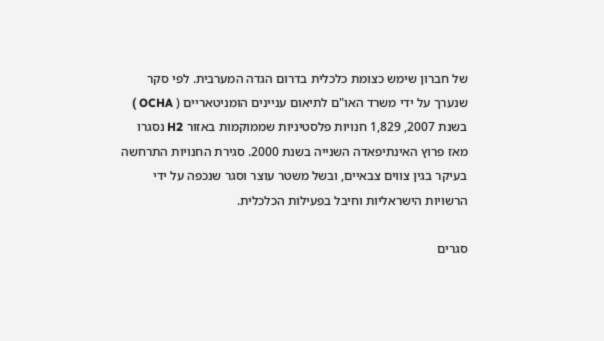של חברון שימש כצומת כלכלית בדרום הגדה המערבית. לפי סקר שנערך על ידי משרד האו"ם לתיאום עניינים הומניטאריים ( OCHA ) בשנת 2007, 1,829 חנויות פלסטיניות שממוקמות באזור H2 נסגרו מאז פרוץ האינתיפאדה השנייה בשנת 2000. סגירת החנויות התרחשה בעיקר בגין צווים צבאיים, ובשל משטר עוצר וסגר שנכפה על ידי הרשויות הישראליות וחיבל בפעילות הכלכלית.

סגרים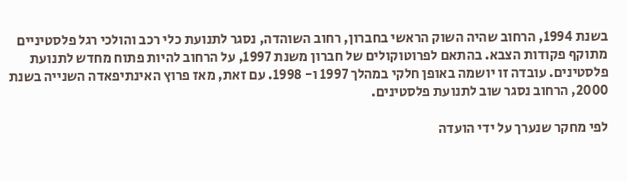בשנת 1994, הרחוב שהיה השוק הראשי בחברון, רחוב השוהדה, נסגר לתנועת כלי רכב והולכי רגל פלסטיניים מתוקף פקודות הצבא. בהתאם לפרוטוקולים של חברון משנת 1997, על הרחוב להיות פתוח מחדש לתנועת פלסטינים. עובדה זו יושמה באופן חלקי במהלך 1997 ו- 1998. עם זאת, מאז פרוץ האינתיפאדה השנייה בשנת 2000, הרחוב נסגר שוב לתנועת פלסטינים.

לפי מחקר שנערך על ידי הועדה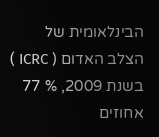הבינלאומית של הצלב האדום ( ICRC ) בשנת 2009, % 77 אחוזים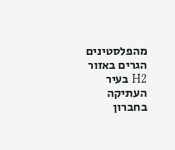מהפלסטינים הגרים באזור H2 בעיר העתיקה בחברון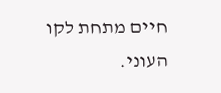חיים מתחת לקו העוני.